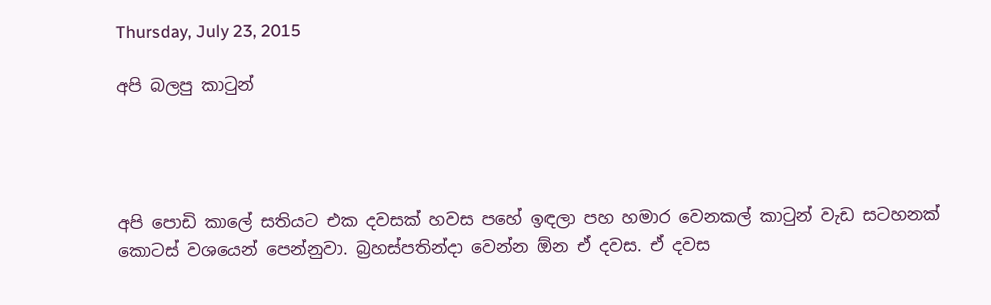Thursday, July 23, 2015

අපි බලපු කාටුන්




අපි පොඩි කාලේ සතියට එක දවසක් හවස පහේ ඉඳලා පහ හමාර වෙනකල් කාටුන් වැඩ සටහනක් කොටස් වශයෙන් පෙන්නුවා. බ්‍රහස්පතින්දා වෙන්න ඕන ඒ දවස. ඒ දවස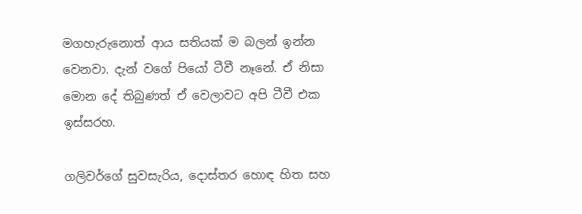මගහැරුනොත් ආය සතියක් ම බලන් ඉන්න වෙනවා. දැන් වගේ පියෝ ටීවී නෑනේ. ඒ නිසා මොන දේ තිබුණත් ඒ වෙලාවට අපි ටීවී එක ඉස්සරහ.

ගලිවර්ගේ සුවසැරිය, දොස්තර හොඳ හිත සහ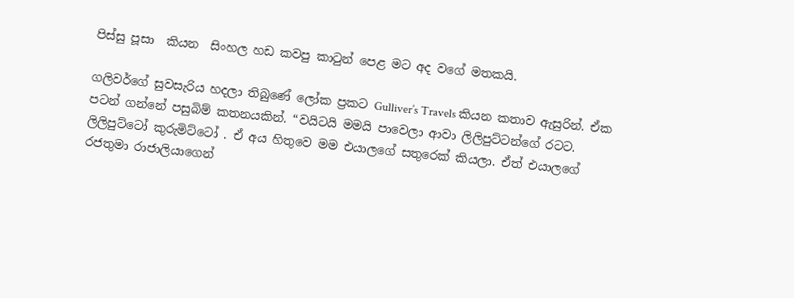පිස්සු පූසා  කියන  සිංහල හඩ කවපු කාටුන් පෙළ මට අද වගේ මතකයි.

ගලිවර්ගේ සුවසැරිය හදලා තිබුණේ ලෝක ප්‍රකට Gulliver’s Travels කියන කතාව ඇසුරින්. ඒක පටන් ගන්නේ පසුබිම් කතනයකින්. “වයිටයි මමයි පාවෙලා ආවා ලිලිපුට්ටන්ගේ රටට. ලිලිපුට්ටෝ කුරුමිට්ටෝ . ඒ අය හිතුවෙ මම එයාලගේ සතුරෙක් කියලා. ඒත් එයාලගේ රජතුමා රාජාලියාගෙන්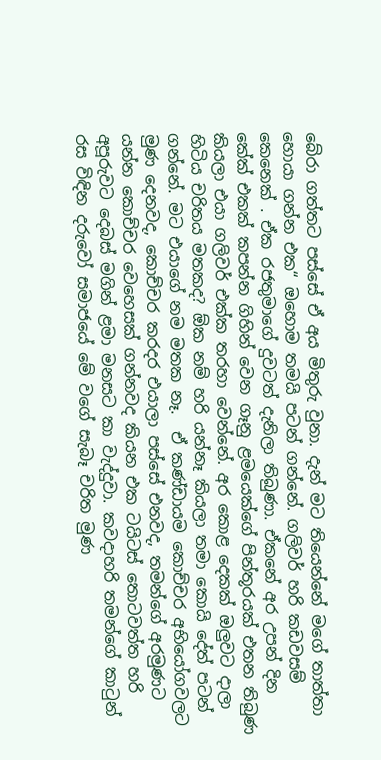බේරා ගත්තට පස්සේ ඒ අය මිතුරු වුනා. දැන් මට තියෙන්නේ මගේ තාත්තා හොයා ගන්න එක“ ඔහොම තමයි පටන් ගන්නේ. ගලිවර් හරි කඩවසම් කෙනෙක් . ඒක රජතුමාගේ දුවටත් දැනිලා තිබුණා. ඒකනේ අර උපන් දින කේක් එකක් කපන්න ගිහින් වෙන ගෑනු ළමයෙක්ගේ පින්තූරයක් එතන තිබුණ කියලා එයා ගලිවර් එක්ක තරහා වෙන්නේ. අර කොළ දෙකක් ඔලුවට දාලා හිටිය චරිතය මතකද? ඕක නම් හරි යන්නෑ කියලා තමා කොයි දේත් පටන් ගන්නේ. මට එයාගේ නම මතක නෑ.  ඒ කණ්ඩායම කොච්චර අභියෝගවලට මුණ දෙනවද, කොච්චර කරදර එයාලා පස්සේ එනවද, තමන්ගේ අරමුණට යන්න කොච්චර වෙහෙසක් ගන්නවද කියන එක ටයිටස් තොටවත්ත හරි අපූරුවට දෙබස් මගින් ළමා මනසට කා වැද්දුවා. කවදාහරි තමන්ගේ කාටුන් රස විඳින දරුවෝ සමාජයේ මේ වගේ සැබෑ චරිත මුණ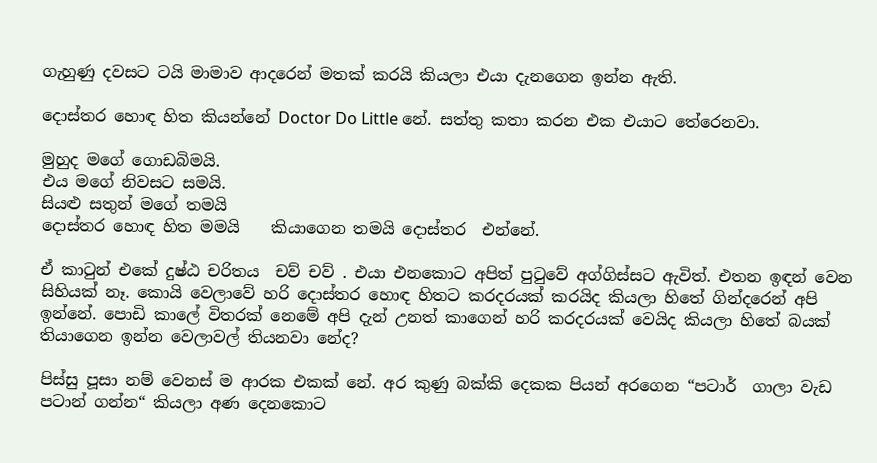ගැහුණු දවසට ටයි මාමාව ආදරෙන් මතක් කරයි කියලා එයා දැනගෙන ඉන්න ඇති.

දොස්තර හොඳ හිත කියන්නේ Doctor Do Little නේ. සත්තු කතා කරන එක එයාට තේරෙනවා.

මුහුද මගේ ගොඩබිමයි.
එය මගේ නිවසට සමයි.
සියළු සතුන් මගේ තමයි
දොස්තර හොඳ හිත මමයි    කියාගෙන තමයි දොස්තර  එන්නේ.

ඒ කාටුන් එකේ දුෂ්ඨ චරිතය  චව් චව් . එයා එනකොට අපිත් පුටුවේ අග්ගිස්සට ඇවිත්. එතන ඉඳන් වෙන සිහියක් නෑ. කොයි වෙලාවේ හරි දොස්තර හොඳ හිතට කරදරයක් කරයිද කියලා හිතේ ගින්දරෙන් අපි  ඉන්නේ. පොඩි කාලේ විතරක් නෙමේ අපි දැන් උනත් කාගෙන් හරි කරදරයක් වෙයිද කියලා හිතේ බයක් තියාගෙන ඉන්න වෙලාවල් තියනවා නේද?

පිස්සු පූසා නම් වෙනස් ම ආරක එකක් නේ. අර කුණු බක්කි දෙකක පියන් අරගෙන “පටාර්  ගාලා වැඩ පටාන් ගන්න“ කියලා අණ දෙනකොට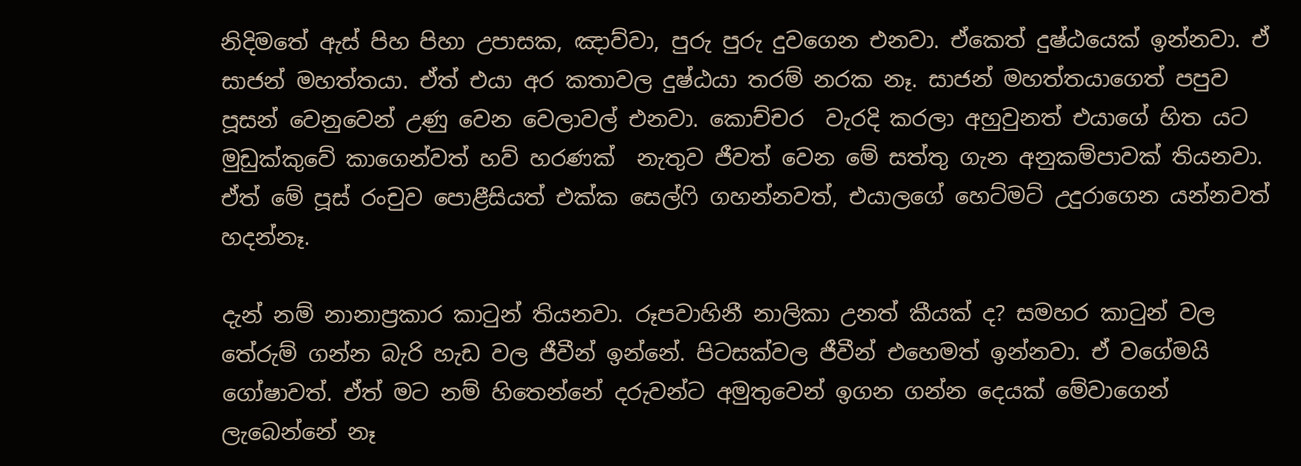නිදිමතේ ඇස් පිහ පිහා උපාසක, ඤාව්වා, පුරු පුරු දුවගෙන එනවා. ඒකෙත් දුෂ්ඨයෙක් ඉන්නවා. ඒ සාජන් මහත්තයා. ඒත් එයා අර කතාවල දුෂ්ඨයා තරම් නරක නෑ. සාජන් මහත්තයාගෙත් පපුව පූසන් වෙනුවෙන් උණු වෙන වෙලාවල් එනවා. කොච්චර  වැරදි කරලා අහුවුනත් එයාගේ හිත යට මුඩුක්කුවේ කාගෙන්වත් හව් හරණක්  නැතුව ජීවත් වෙන මේ සත්තු ගැන අනුකම්පාවක් තියනවා. ඒත් මේ පූස් රංචුව පොළීසියත් එක්ක සෙල්ෆි ගහන්නවත්, එයාලගේ හෙට්මට් උදුරාගෙන යන්නවත් හදන්නෑ.

දැන් නම් නානාප්‍රකාර කාටුන් තියනවා. රූපවාහිනී නාලිකා උනත් කීයක් ද? සමහර කාටුන් වල තේරුම් ගන්න බැරි හැඩ වල ජීවීන් ඉන්නේ. පිටසක්වල ජීවීන් එහෙමත් ඉන්නවා. ඒ වගේමයි ගෝෂාවත්. ඒත් මට නම් හිතෙන්නේ දරුවන්ට අමුතුවෙන් ඉගන ගන්න දෙයක් මේවාගෙන් ලැබෙන්නේ නෑ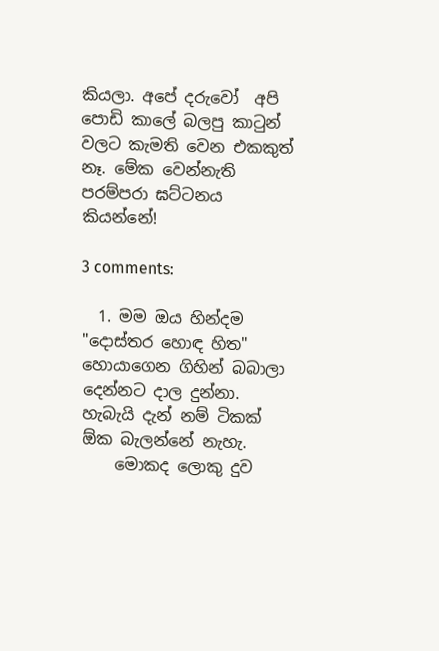කියලා. අපේ දරුවෝ  අපි පොඩි කාලේ බලපු කාටුන් වලට කැමති වෙන එකකුත් නෑ. මේක වෙන්නැති පරම්පරා ඝට්ටනය කියන්නේ!

3 comments:

  1. මම ඔය හින්දම "දොස්තර හොඳ හිත" හොයාගෙන ගිහින් බබාලා දෙන්නට දාල දුන්නා. හැබැයි දැන් නම් ටිකක් ඕක බැලන්නේ නැහැ.
    මොකද ලොකු දුව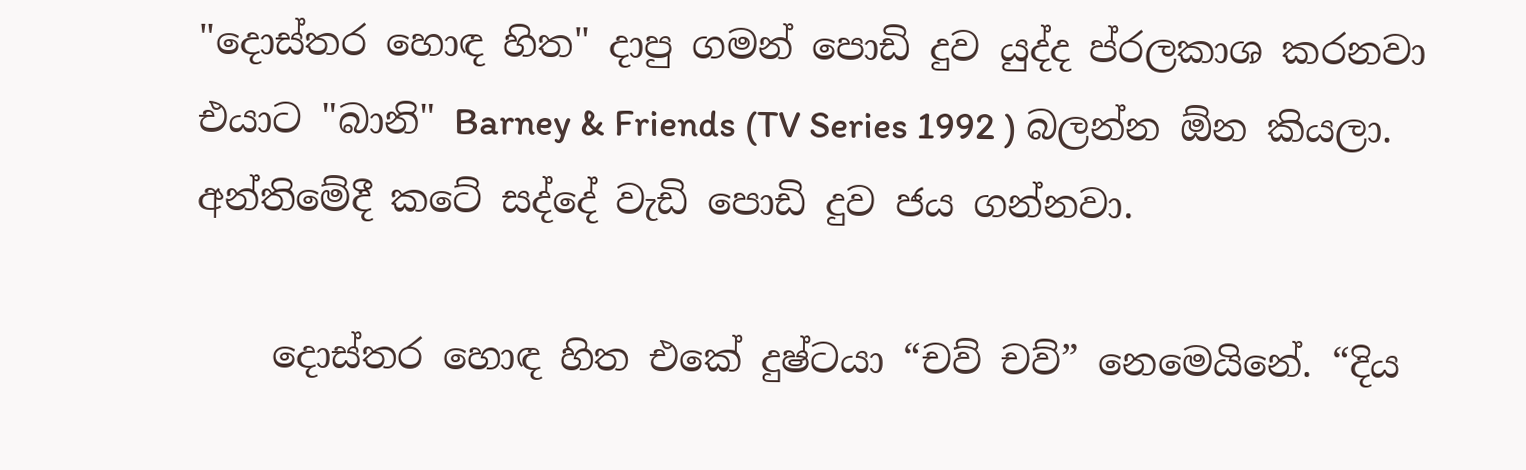"දොස්තර හොඳ හිත" දාපු ගමන් පොඩි දුව යුද්ද ප්රලකාශ කරනවා එයාට "බානි" Barney & Friends (TV Series 1992 ) බලන්න ඕන කියලා. අන්තිමේදී කටේ සද්දේ වැඩි පොඩි දුව ජය ගන්නවා.

    දොස්තර හොඳ හිත එකේ දුෂ්ටයා “චව් චව්” නෙමෙයිනේ. “දිය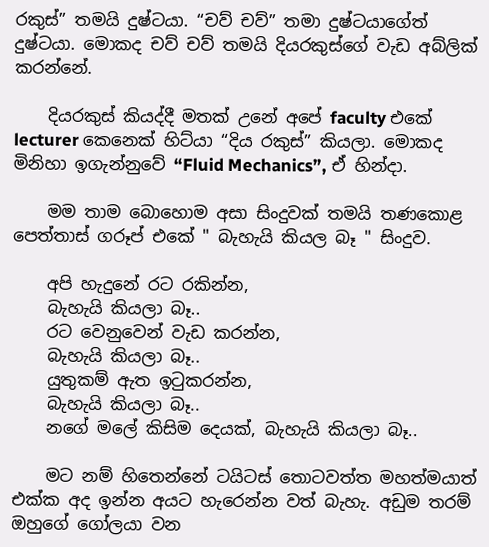රකුස්” තමයි දුෂ්ටයා. “චව් චව්” තමා දුෂ්ටයාගේත් දුෂ්ටයා. මොකද චව් චව් තමයි දියරකුස්ගේ වැඩ අබ්ලික් කරන්නේ.

    දියරකුස් කියද්දී මතක් උනේ අපේ faculty එකේ lecturer කෙනෙක් හිට්යා “දිය රකුස්” කියලා. මොකද මිනිහා ඉගැන්නුවේ “Fluid Mechanics”, ඒ හින්දා.

    මම තාම බොහොම අසා සිංදුවක් තමයි තණකොළ පෙත්තාස් ගරූප් එකේ " බැහැයි කියල බෑ " සිංදුව.

    අපි හැදුනේ රට රකින්න,
    බැහැයි කියලා බෑ..
    රට වෙනුවෙන් වැඩ කරන්න,
    බැහැයි කියලා බෑ..
    යුතුකම් ඇත ඉටුකරන්න,
    බැහැයි කියලා බෑ..
    නගේ මලේ කිසිම දෙයක්, බැහැයි කියලා බෑ..

    මට නම් හිතෙන්නේ ටයිටස් තොටවත්ත මහත්මයාත් එක්ක අද ඉන්න අයට හැරෙන්න වත් බැහැ. අඩුම තරම් ඔහුගේ ගෝලයා වන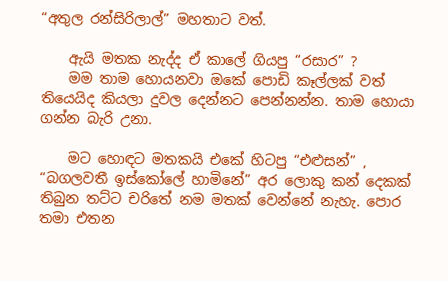“අතුල රන්සිරිලාල්” මහතාට වත්.

    ඇයි මතක නැද්ද ඒ කාලේ ගියපු “රසාර” ?
    මම තාම හොයනවා ඔකේ පොඩි කෑල්ලක් වත් තියෙයිද කියලා දුවල දෙන්නට පෙන්නන්න. තාම හොයා ගන්න බැරි උනා.

    මට හොඳට මතකයි එකේ හිටපු “එළුසන්” , “බගලවතී ඉස්කෝලේ හාමිනේ” අර ලොකු කන් දෙකක් තිබුන තට්ට චරිතේ නම මතක් වෙන්නේ නැහැ. පොර තමා එතන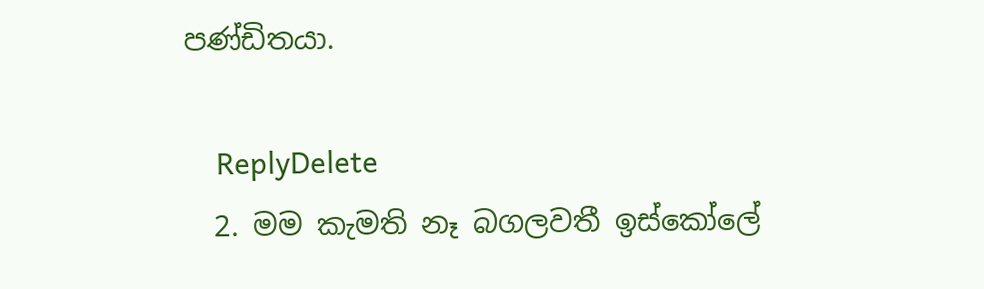පණ්ඩිතයා.

    ReplyDelete
  2. මම කැමති නෑ බගලවතී ඉස්කෝලේ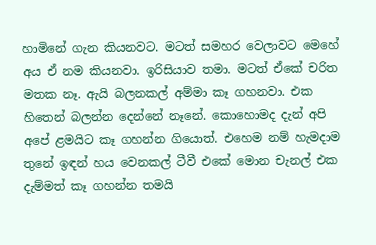හාමිනේ ගැන කියනවට. මටත් සමහර වෙලාවට මෙහේ අය ඒ නම කියනවා. ඉරිසියාව තමා. මටත් ඒකේ චරිත මතක නෑ. ඇයි බලනකල් අම්මා කෑ ගහනවා. එක හිතෙන් බලන්න දෙන්නේ නෑනේ. කොහොමද දැන් අපි අපේ ළමයිට කෑ ගහන්න ගියොත්. එහෙම නම් හැමදාම තුනේ ඉඳන් හය වෙනකල් ටීවී එකේ මොන චැනල් එක දැම්මත් කෑ ගහන්න තමයි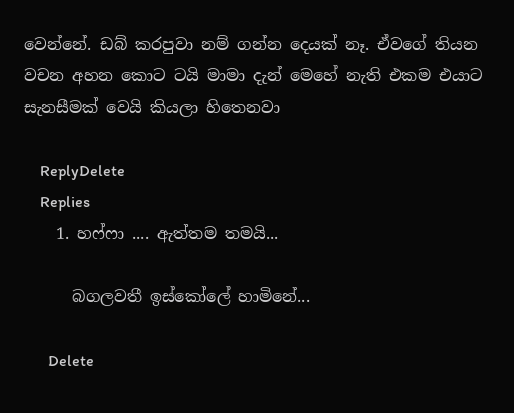වෙන්නේ. ඩබ් කරපුවා නම් ගන්න දෙයක් නෑ. ඒවගේ තියන වචන අහන කොට ටයි මාමා දැන් මෙහේ නැති එකම එයාට සැනසීමක් වෙයි කියලා හිතෙනවා

    ReplyDelete
    Replies
    1. හෆ්ෆා .... ඇත්තම තමයි...

      බගලවතී ඉස්කෝලේ හාමිනේ...

      Delete